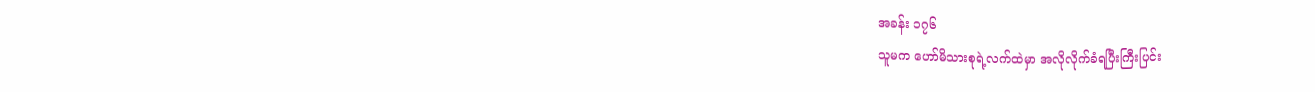အခန်း ၁၇၆
သူမက ဟော်မိသားစုရဲ့လက်ထဲမှာ အလိုလိုက်ခံရပြီးကြီးပြင်း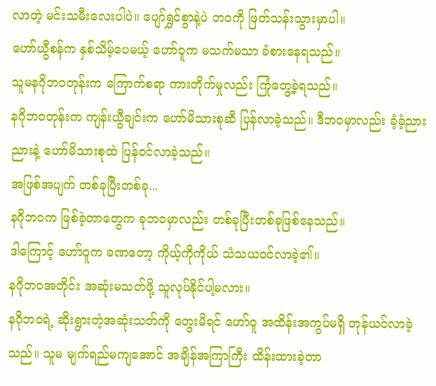လာတဲ့ မင်းသမီးလေးပါပဲ။ ပျော်ရွှင်စွာနဲ့ပဲ ဘဝကို ဖြတ်သန်းသွားမှာပါ။
ဟော်ယွီစန်က နှစ်သိမ့်ပေမယ့် ဟော်ဝူက မသက်မသာ ခံစားနေရသည်။
သူမနဂိုဘဝတုန်းက ကြောက်စရာ ကားတိုက်မှုလည်း ကြုံတွေ့ခဲ့ရသည်။
နဂိုဘဝတုန်းက ကျန်းယွီချင်းက ဟော်မိသားစုဆီ ပြန်လာခဲ့သည်။ ဒီဘဝမှာလည်း ခံ့ခံ့ညားညားနဲ့ ဟော်မိသားစုထဲ ပြန်ဝင်လာခဲ့သည်။
အဖြစ်အပျက် တစ်ခုပြီးတစ်ခု...
နဂိုဘဝက ဖြစ်ခဲ့တာတွေက ခုဘဝမှာလည်း တစ်ခုပြီးတစ်ခုဖြစ်နေသည်။
ဒါကြောင့် ဟော်ဝူက ခဏတော့ ကိုယ့်ကိုကိုယ် သံသယဝင်လာခဲ့၏။
နဂိုဘဝအတိုင်း အဆုံးမသတ်ဖို့ သူလုပ်နိုင်ပါ့မလား။
နဂိုဘဝရဲ့ ဆိုးရွားတဲ့အဆုံးသတ်ကို တွေးမိရင် ဟော်ဝူ အထိန်းအကွပ်မရှိ တုန်ယင်လာခဲ့သည်။ သူမ မျက်ရည်မကျအောင် အချိန်အကြာကြီး ထိန်းထားခဲ့တာ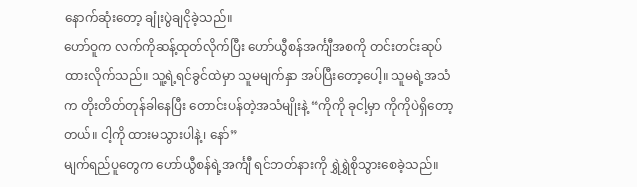နောက်ဆုံးတော့ ချုံးပွဲချငိုခဲ့သည်။
ဟော်ဝူက လက်ကိုဆန့်ထုတ်လိုက်ပြီး ဟော်ယွီစန်အင်္ကျီအစကို တင်းတင်းဆုပ်ထားလိုက်သည်။ သူ့ရဲ့ရင်ခွင်ထဲမှာ သူမမျက်နှာ အပ်ပြီးတော့ပေါ့။ သူမရဲ့အသံက တိုးတိတ်တုန်ခါနေပြီး တောင်းပန်တဲ့အသံမျိုးနဲ့ “ကိုကို ခုငါ့မှာ ကိုကိုပဲရှိတော့တယ်။ ငါ့ကို ထားမသွားပါနဲ့၊ နော်”
မျက်ရည်ပူတွေက ဟော်ယွီစန်ရဲ့အင်္ကျီ ရင်ဘတ်နားကို ရွှဲရွှဲစိုသွားစေခဲ့သည်။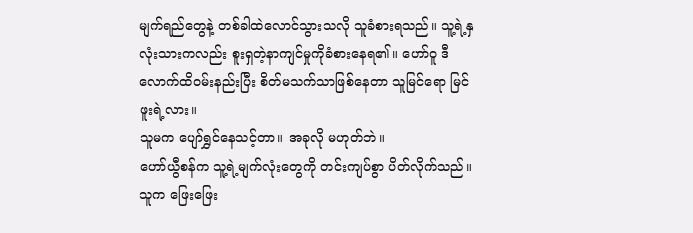မျက်ရည်တွေနဲ့ တစ်ခါထဲလောင်သွားသလို သူခံစားရသည်။ သူ့ရဲ့နှလုံးသားကလည်း စူးရှတဲ့နာကျင်မှုကိုခံစားနေရ၏။ ဟော်ဝူ ဒီလောက်ထိဝမ်းနည်းပြီး စိတ်မသက်သာဖြစ်နေတာ သူမြင်ရော မြင်ဖူးရဲ့လား။
သူမက ပျော်ရွှင်နေသင့်တာ။ အခုလို မဟုတ်ဘဲ။
ဟော်ယွီစန်က သူ့ရဲ့မျက်လုံးတွေကို တင်းကျပ်စွာ ပိတ်လိုက်သည်။ သူက ဖြေးဖြေး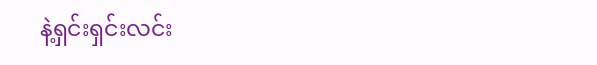နဲ့ရှင်းရှင်းလင်း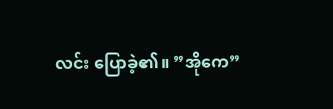လင်း ပြောခဲ့၏။ ”အိုကေ”